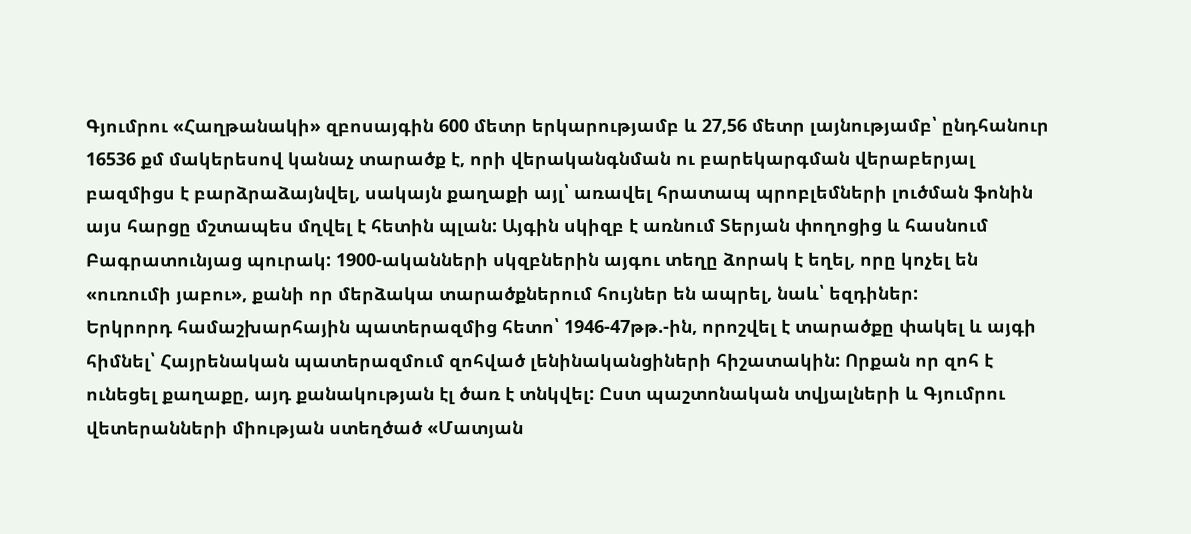Գյումրու «Հաղթանակի» զբոսայգին 600 մետր երկարությամբ և 27,56 մետր լայնությամբ՝ ընդհանուր 16536 քմ մակերեսով կանաչ տարածք է, որի վերականգնման ու բարեկարգման վերաբերյալ բազմիցս է բարձրաձայնվել, սակայն քաղաքի այլ՝ առավել հրատապ պրոբլեմների լուծման ֆոնին այս հարցը մշտապես մղվել է հետին պլան: Այգին սկիզբ է առնում Տերյան փողոցից և հասնում Բագրատունյաց պուրակ: 1900-ականների սկզբներին այգու տեղը ձորակ է եղել, որը կոչել են «ուռումի յաբու», քանի որ մերձակա տարածքներում հույներ են ապրել, նաև՝ եզդիներ:
Երկրորդ համաշխարհային պատերազմից հետո՝ 1946-47թթ.-ին, որոշվել է տարածքը փակել և այգի հիմնել՝ Հայրենական պատերազմում զոհված լենինականցիների հիշատակին: Որքան որ զոհ է ունեցել քաղաքը, այդ քանակության էլ ծառ է տնկվել: Ըստ պաշտոնական տվյալների և Գյումրու վետերանների միության ստեղծած «Մատյան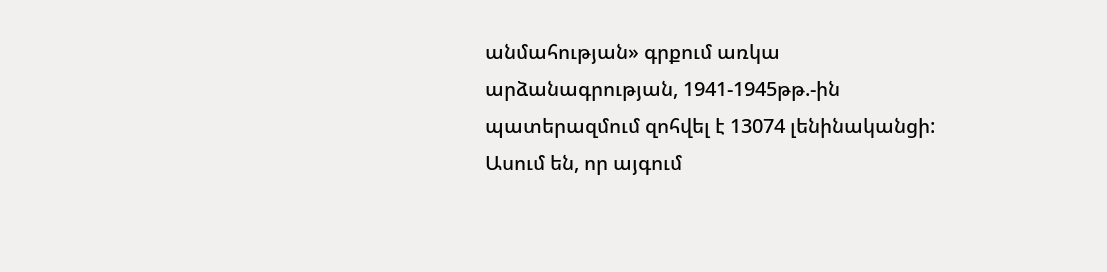անմահության» գրքում առկա արձանագրության, 1941-1945թթ.-ին պատերազմում զոհվել է 13074 լենինականցի: Ասում են, որ այգում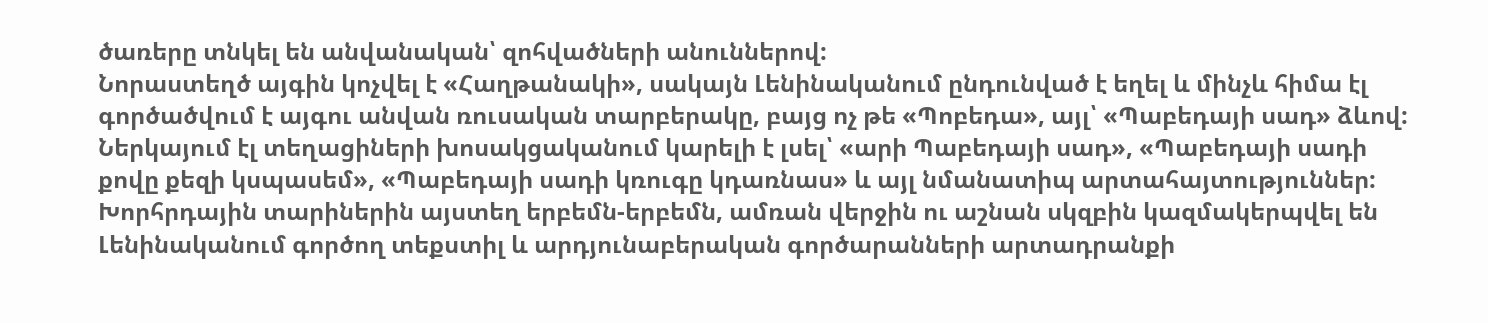ծառերը տնկել են անվանական՝ զոհվածների անուններով:
Նորաստեղծ այգին կոչվել է «Հաղթանակի», սակայն Լենինականում ընդունված է եղել և մինչև հիմա էլ գործածվում է այգու անվան ռուսական տարբերակը, բայց ոչ թե «Պոբեդա», այլ՝ «Պաբեդայի սադ» ձևով: Ներկայում էլ տեղացիների խոսակցականում կարելի է լսել՝ «արի Պաբեդայի սադ», «Պաբեդայի սադի քովը քեզի կսպասեմ», «Պաբեդայի սադի կռուգը կդառնաս» և այլ նմանատիպ արտահայտություններ: Խորհրդային տարիներին այստեղ երբեմն-երբեմն, ամռան վերջին ու աշնան սկզբին կազմակերպվել են Լենինականում գործող տեքստիլ և արդյունաբերական գործարանների արտադրանքի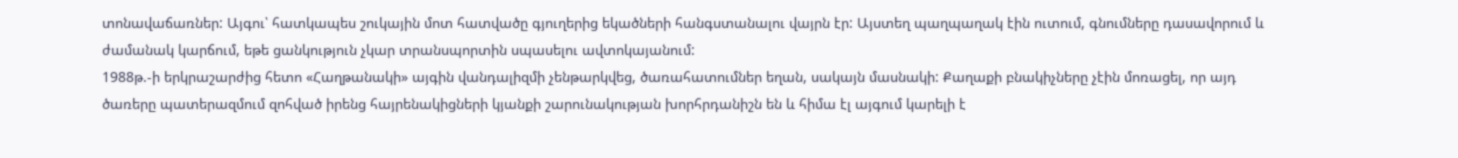տոնավաճառներ: Այգու՝ հատկապես շուկային մոտ հատվածը գյուղերից եկածների հանգստանալու վայրն էր: Այստեղ պաղպաղակ էին ուտում, գնումները դասավորում և ժամանակ կարճում, եթե ցանկություն չկար տրանսպորտին սպասելու ավտոկայանում:
1988թ.-ի երկրաշարժից հետո «Հաղթանակի» այգին վանդալիզմի չենթարկվեց, ծառահատումներ եղան, սակայն մասնակի: Քաղաքի բնակիչները չէին մոռացել, որ այդ ծառերը պատերազմում զոհված իրենց հայրենակիցների կյանքի շարունակության խորհրդանիշն են և հիմա էլ այգում կարելի է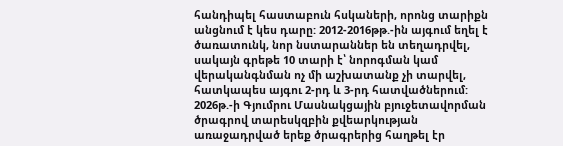հանդիպել հաստաբուն հսկաների, որոնց տարիքն անցնում է կես դարը: 2012-2016թթ.-ին այգում եղել է ծառատունկ, նոր նստարաններ են տեղադրվել, սակայն գրեթե 10 տարի է՝ նորոգման կամ վերականգնման ոչ մի աշխատանք չի տարվել, հատկապես այգու 2-րդ և 3-րդ հատվածներում:
2026թ.-ի Գյումրու Մասնակցային բյուջետավորման ծրագրով տարեսկզբին քվեարկության առաջադրված երեք ծրագրերից հաղթել էր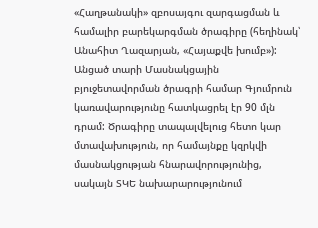«Հաղթանակի» զբոսայգու զարգացման և համալիր բարեկարգման ծրագիրը (հեղինակ՝ Անահիտ Ղազարյան, «Հայաքվե խումբ»): Անցած տարի Մասնակցային բյուջետավորման ծրագրի համար Գյումրուն կառավարությունը հատկացրել էր 90 մլն դրամ: Ծրագիրը տապալվելուց հետո կար մտավախություն, որ համայնքը կզրկվի մասնակցության հնարավորությունից, սակայն ՏԿԵ նախարարությունում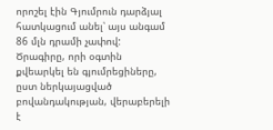որոշել էին Գյումրուն դարձյալ հատկացում անել՝ այս անգամ 86 մլն դրամի չափով:
Ծրագիրը, որի օգտին քվեարկել են գյումրեցիները, ըստ ներկայացված բովանդակության, վերաբերելի է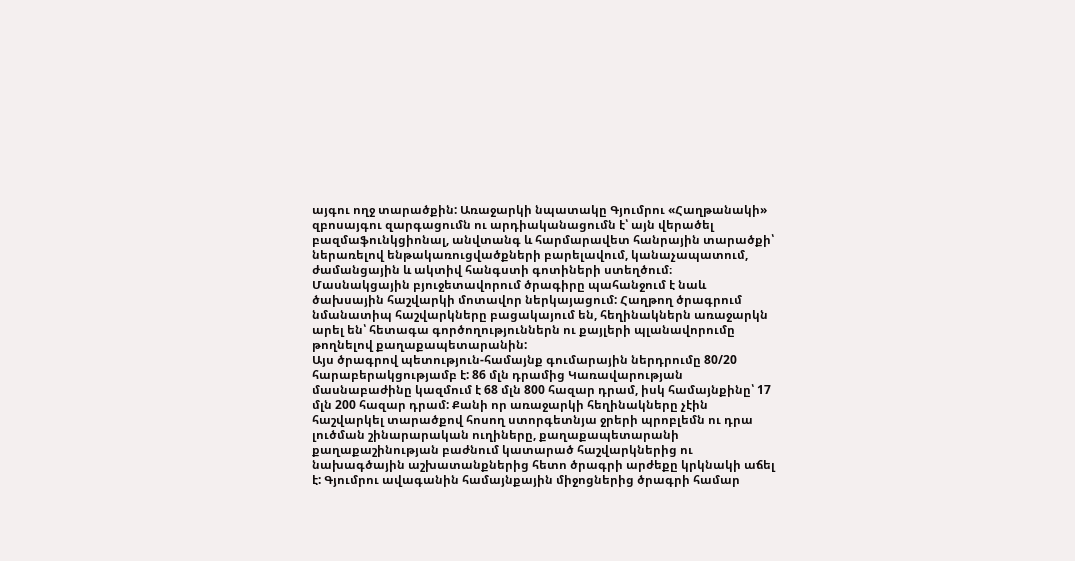այգու ողջ տարածքին: Առաջարկի նպատակը Գյումրու «Հաղթանակի» զբոսայգու զարգացումն ու արդիականացումն է՝ այն վերածել բազմաֆունկցիոնալ, անվտանգ և հարմարավետ հանրային տարածքի՝ ներառելով ենթակառուցվածքների բարելավում, կանաչապատում, ժամանցային և ակտիվ հանգստի գոտիների ստեղծում։
Մասնակցային բյուջետավորում ծրագիրը պահանջում է նաև ծախսային հաշվարկի մոտավոր ներկայացում: Հաղթող ծրագրում նմանատիպ հաշվարկները բացակայում են, հեղինակներն առաջարկն արել են՝ հետագա գործողություններն ու քայլերի պլանավորումը թողնելով քաղաքապետարանին:
Այս ծրագրով պետություն-համայնք գումարային ներդրումը 80/20 հարաբերակցությամբ է: 86 մլն դրամից Կառավարության մասնաբաժինը կազմում է 68 մլն 800 հազար դրամ, իսկ համայնքինը՝ 17 մլն 200 հազար դրամ: Քանի որ առաջարկի հեղինակները չէին հաշվարկել տարածքով հոսող ստորգետնյա ջրերի պրոբլեմն ու դրա լուծման շինարարական ուղիները, քաղաքապետարանի քաղաքաշինության բաժնում կատարած հաշվարկներից ու նախագծային աշխատանքներից հետո ծրագրի արժեքը կրկնակի աճել է: Գյումրու ավագանին համայնքային միջոցներից ծրագրի համար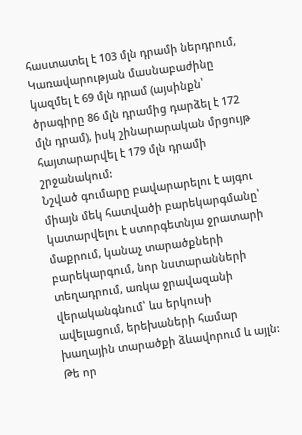հաստատել է 103 մլն դրամի ներդրում, Կառավարության մասնաբաժինը կազմել է 69 մլն դրամ (այսինքն՝ ծրագիրը 86 մլն դրամից դարձել է 172 մլն դրամ), իսկ շինարարական մրցույթ հայտարարվել է 179 մլն դրամի շրջանակում:
Նշված գումարը բավարարելու է այգու միայն մեկ հատվածի բարեկարգմանը՝ կատարվելու է ստորգետնյա ջրատարի մաքրում, կանաչ տարածքների բարեկարգում, նոր նստարանների տեղադրում, առկա ջրավազանի վերականգնում՝ ևս երկուսի ավելացում, երեխաների համար խաղային տարածքի ձևավորում և այլն: Թե որ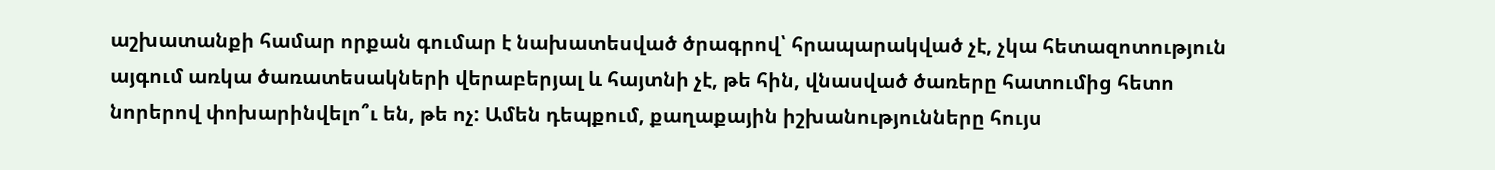աշխատանքի համար որքան գումար է նախատեսված ծրագրով՝ հրապարակված չէ, չկա հետազոտություն այգում առկա ծառատեսակների վերաբերյալ և հայտնի չէ, թե հին, վնասված ծառերը հատումից հետո նորերով փոխարինվելո՞ւ են, թե ոչ: Ամեն դեպքում, քաղաքային իշխանությունները հույս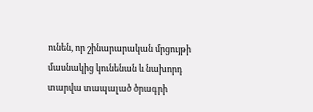ունեն, որ շինարարական մրցույթի մասնակից կունենան և նախորդ տարվա տապալած ծրագրի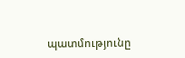պատմությունը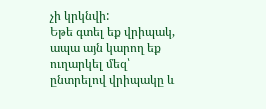չի կրկնվի:
Եթե գտել եք վրիպակ, ապա այն կարող եք ուղարկել մեզ՝ ընտրելով վրիպակը և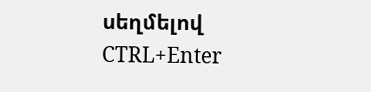սեղմելով CTRL+Enter